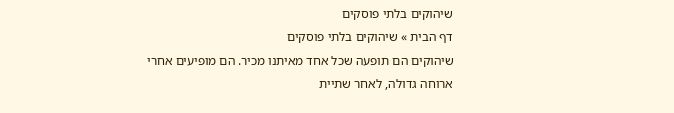שיהוקים בלתי פוסקים
דף הבית » שיהוקים בלתי פוסקים
שיהוקים הם תופעה שכל אחד מאיתנו מכיר. הם מופיעים אחרי ארוחה גדולה, לאחר שתיית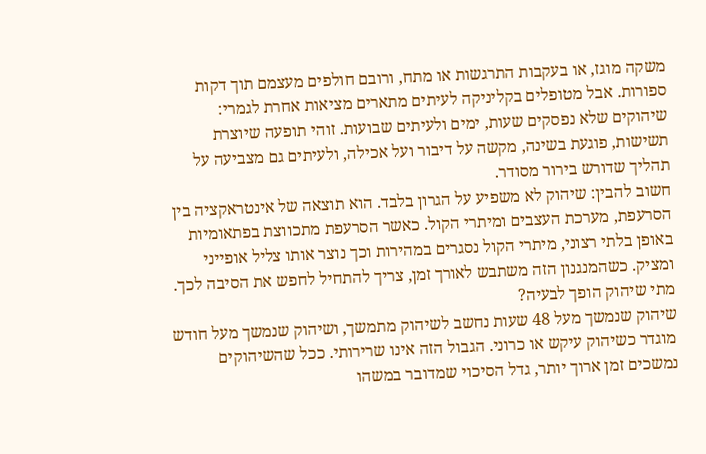משקה מוגז, או בעקבות התרגשות או מתח, ורובם חולפים מעצמם תוך דקות ספורות. אבל מטופלים בקליניקה לעיתים מתארים מציאות אחרת לגמרי: שיהוקים שלא נפסקים שעות, ימים ולעיתים שבועות. זוהי תופעה שיוצרת תשישות, פוגעת בשינה, מקשה על דיבור ועל אכילה, ולעיתים גם מצביעה על תהליך שדורש בירור מסודר.
חשוב להבין: שיהוק לא משפיע על הגרון בלבד. הוא תוצאה של אינטראקציה בין הסרעפת, מערכת העצבים ומיתרי הקול. כאשר הסרעפת מתכווצת בפתאומיות באופן בלתי רצוני, מיתרי הקול נסגרים במהירות וכך נוצר אותו צליל אופייני ומציק. כשהמנגנון הזה משתבש לאורך זמן, צריך להתחיל לחפש את הסיבה לכך.
מתי שיהוק הופך לבעיה?
שיהוק שנמשך מעל 48 שעות נחשב לשיהוק מתמשך, ושיהוק שנמשך מעל חודש מוגדר כשיהוק עיקש או כרוני. הגבול הזה אינו שרירותי. ככל שהשיהוקים נמשכים זמן ארוך יותר, גדל הסיכוי שמדובר במשהו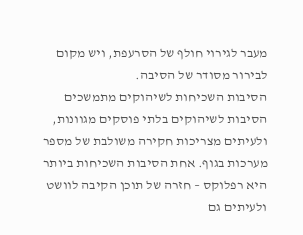מעבר לגירוי חולף של הסרעפת, ויש מקום לבירור מסודר של הסיבה.
הסיבות השכיחות לשיהוקים מתמשכים
הסיבות לשיהוקים בלתי פוסקים מגוונות, ולעיתים מצריכות חקירה משולבת של מספר מערכות בגוף. אחת הסיבות השכיחות ביותר היא רפלוקס – חזרה של תוכן הקיבה לוושט ולעיתים גם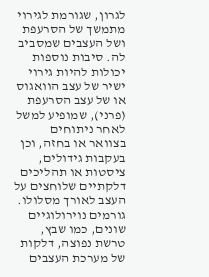לגרון, שגורמת לגירוי מתמשך של הסרעפת ושל העצבים שמסביב לה. סיבות נוספות יכולות להיות גירוי ישיר של עצב הוואגוס או של עצב הסרעפת (פרני), שמופיע למשל לאחר ניתוחים בצוואר או בחזה, וכן בעקבות גידולים, ציסטות או תהליכים דלקתיים שלוחצים על העצב לאורך מסלולו.
גורמים נוירולוגיים שונים, כמו שבץ, טרשת נפוצה, דלקות של מערכת העצבים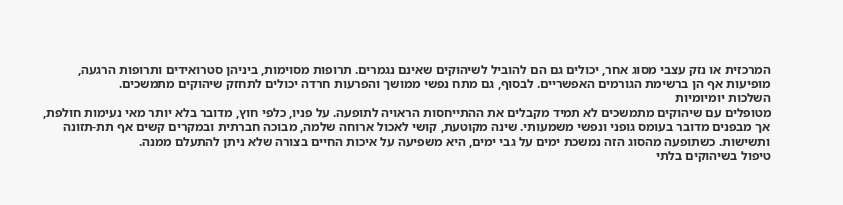המרכזית או נזק עצבי מסוג אחר, יכולים גם הם להוביל לשיהוקים שאינם נגמרים. תרופות מסוימות, ביניהן סטרואידים ותרופות הרגעה, מופיעות אף הן ברשימת הגורמים האפשריים. לבסוף, גם מתח נפשי ממושך והפרעות חרדה יכולים לתחזק שיהוקים מתמשכים.
השלכות יומיומיות
מטופלים עם שיהוקים מתמשכים לא תמיד מקבלים את ההתייחסות הראויה לתופעה. על פניו, כלפי חוץ, מדובר בלא יותר מאי נעימות חולפת, אך מבפנים מדובר בעומס גופני ונפשי משמעותי. שינה מקוטעת, קושי לאכול ארוחה שלמה, מבוכה חברתית ובמקרים קשים אף תת-תזונה ותשישות. כשתופעה מהסוג הזה נמשכת ימים על גבי ימים, היא משפיעה על איכות החיים בצורה שלא ניתן להתעלם ממנה.
טיפול בשיהוקים בלתי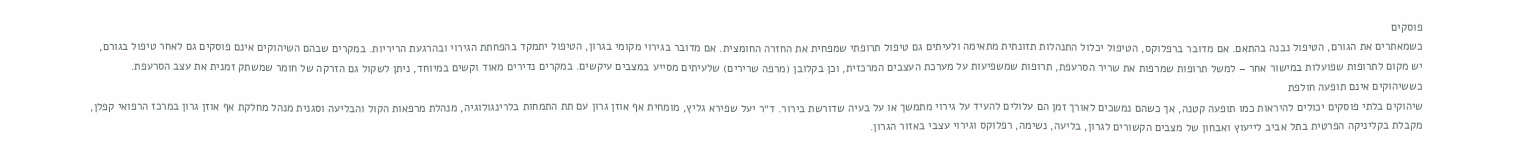פוסקים
כשמאתרים את הגורם, הטיפול נבנה בהתאם. אם מדובר ברפלוקס, הטיפול יכלול התנהלות תזונתית מתאימה ולעיתים גם טיפול תרופתי שמפחית את החזרה החומצית. אם מדובר בגירוי מקומי בגרון, הטיפול יתמקד בהפחתת הגירוי ובהרגעת הריריות. במקרים שבהם השיהוקים אינם פוסקים גם לאחר טיפול בגורם, יש מקום לתרופות שפועלות במישור אחר – למשל תרופות שמרפות את שריר הסרעפת, תרופות שמשפיעות על מערכת העצבים המרכזית, וכן בקלובן (מרפה שרירים) שלעיתים מסייע במצבים עיקשים. במקרים נדירים מאוד וקשים במיוחד, ניתן לשקול גם הזרקה של חומר שמשתק זמנית את עצב הסרעפת.
כששיהוקים אינם תופעה חולפת
שיהוקים בלתי פוסקים יכולים להיראות כמו תופעה קטנה, אך כשהם נמשכים לאורך זמן הם עלולים להעיד על גירוי מתמשך או על בעיה שדורשת בירור. ד״ר יעל שפירא גליץ, מומחית אף אוזן גרון עם תת התמחות בלרינגולוגיה, מנהלת מרפאות הקול והבליעה וסגנית מנהל מחלקת אף אוזן גרון במרכז הרפואי קפלן, מקבלת בקליניקה הפרטית בתל אביב לייעוץ ואבחון של מצבים הקשורים לגרון, בליעה, נשימה, רפלוקס וגירוי עצבי באזור הגרון.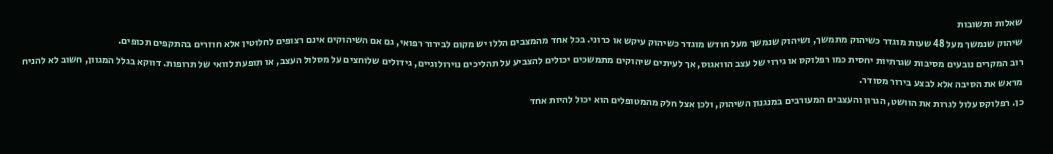שאלות ותשובות
שיהוק שנמשך מעל 48 שעות מוגדר כשיהוק מתמשך, ושיהוק שנמשך מעל חודש מוגדר כשיהוק עיקש או כרוני. בכל אחד מהמצבים הללו יש מקום לבירור רפואי, גם אם השיהוקים אינם רצופים לחלוטין אלא חוזרים בהתקפים תכופים.
רוב המקרים נובעים מסיבות שגרתיות יחסית כמו רפלוקס או גירוי של עצב הוואגוס, אך לעיתים שיהוקים מתמשכים יכולים להצביע על תהליכים נוירולוגיים, גידולים שלוחצים על מסלול העצב, או תופעת לוואי של תרופות. דווקא בגלל המגוון, חשוב לא להניח מראש את הסיבה אלא לבצע בירור מסודר.
כן. רפלוקס עלול לגרות את הוושט, הגרון והעצבים המעורבים במנגנון השיהוק, ולכן אצל חלק מהמטופלים הוא יכול להיות אחד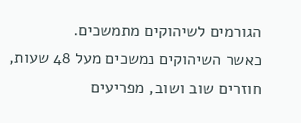הגורמים לשיהוקים מתמשכים.
כאשר השיהוקים נמשכים מעל 48 שעות, חוזרים שוב ושוב, מפריעים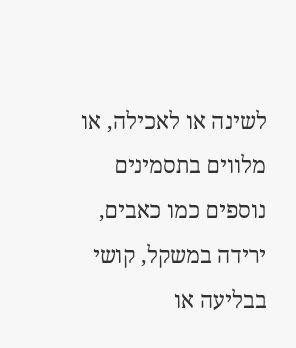לשינה או לאכילה, או מלווים בתסמינים נוספים כמו כאבים, ירידה במשקל, קושי בבליעה או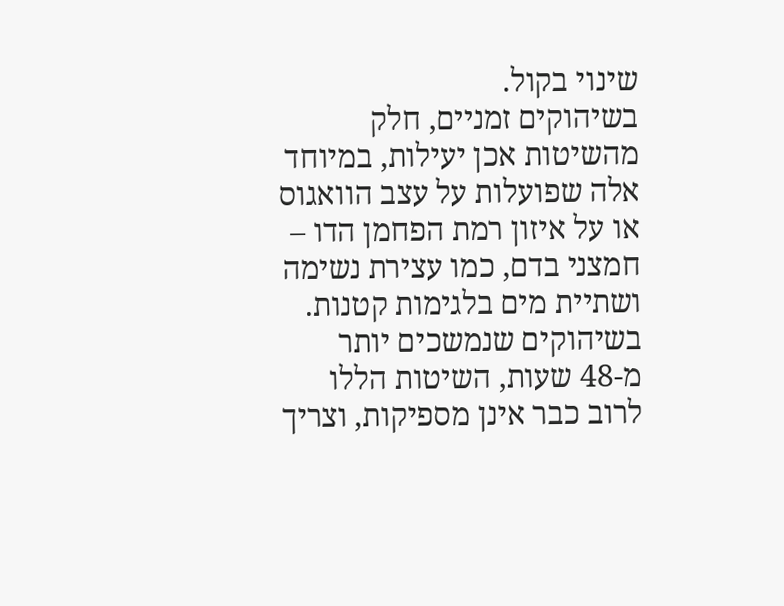שינוי בקול.
בשיהוקים זמניים, חלק מהשיטות אכן יעילות, במיוחד אלה שפועלות על עצב הוואגוס או על איזון רמת הפחמן הדו – חמצני בדם, כמו עצירת נשימה ושתיית מים בלגימות קטנות. בשיהוקים שנמשכים יותר מ-48 שעות, השיטות הללו לרוב כבר אינן מספיקות, וצריך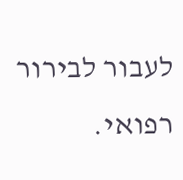לעבור לבירור רפואי.